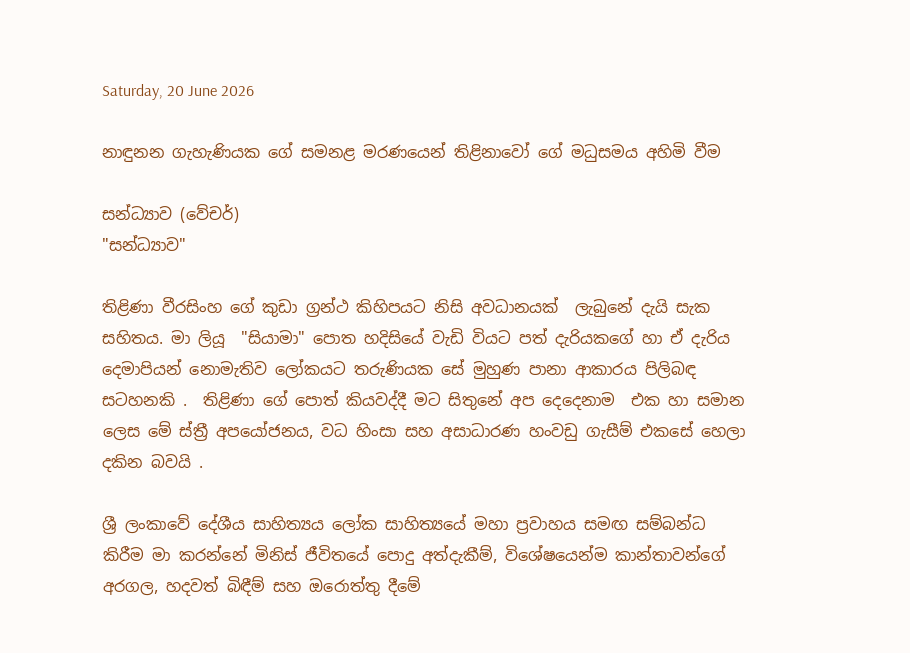Saturday, 20 June 2026

නාඳුනන ගැහැණියක ගේ සමනළ මරණයෙන් තිළිනාවෝ ගේ මධුසමය අහිමි වීම

සන්ධ්‍යාව (වේචර්)
"සන්ධ්‍යාව"

තිළිණා වීරසිංහ ගේ කුඩා ග්‍රන්ථ කිහිපයට නිසි අවධානයක්  ලැබුනේ දැයි සැක සහිතය. මා ලියූ  "සියාමා" පොත හදිසියේ වැඩි වියට පත් දැරියකගේ හා ඒ දැරිය දෙමාපියන් නොමැතිව ලෝකයට තරුණියක සේ මුහුණ පානා ආකාරය පිලිබඳ සටහනකි .  තිළිණා ගේ පොත් කියවද්දී මට සිතුනේ අප දෙදෙනාම  එක හා සමාන ලෙස මේ ස්ත්‍රී අපයෝජනය, වධ හිංසා සහ අසාධාරණ හංවඩු ගැසීම් එකසේ හෙලා දකින බවයි .

ශ්‍රී ලංකාවේ දේශීය සාහිත්‍යය ලෝක සාහිත්‍යයේ මහා ප්‍රවාහය සමඟ සම්බන්ධ කිරීම මා කරන්නේ මිනිස් ජීවිතයේ පොදු අත්දැකීම්, විශේෂයෙන්ම කාන්තාවන්ගේ අරගල, හදවත් බිඳීම් සහ ඔරොත්තු දීමේ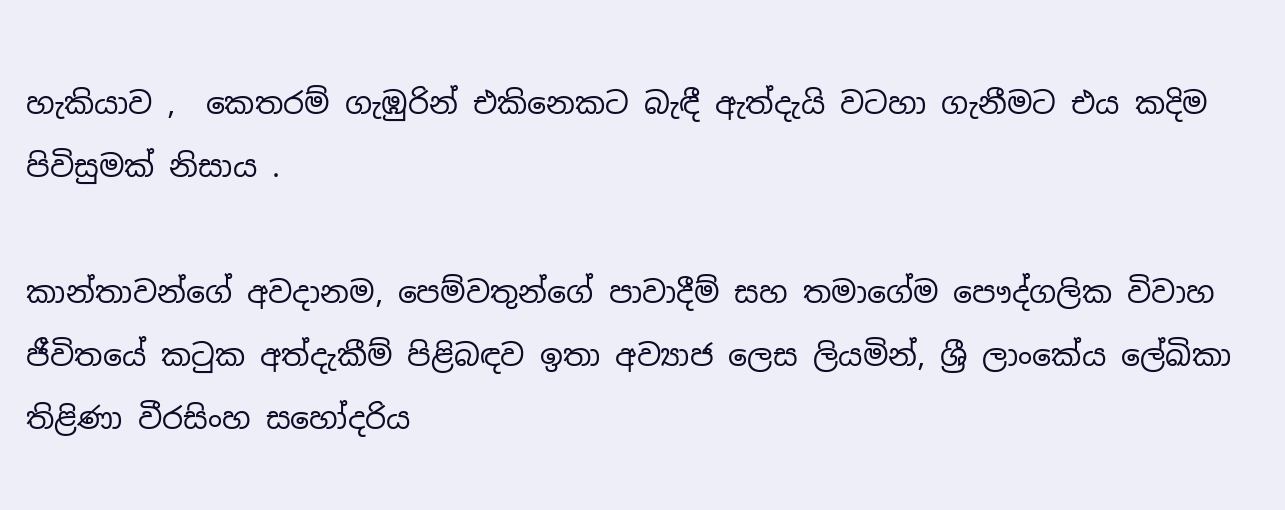හැකියාව ,  කෙතරම් ගැඹුරින් එකිනෙකට බැඳී ඇත්දැයි වටහා ගැනීමට එය කදිම පිවිසුමක් නිසාය .

කාන්තාවන්ගේ අවදානම, පෙම්වතුන්ගේ පාවාදීම් සහ තමාගේම පෞද්ගලික විවාහ ජීවිතයේ කටුක අත්දැකීම් පිළිබඳව ඉතා අව්‍යාජ ලෙස ලියමින්, ශ්‍රී ලාංකේය ලේඛිකා තිළිණා වීරසිංහ සහෝදරිය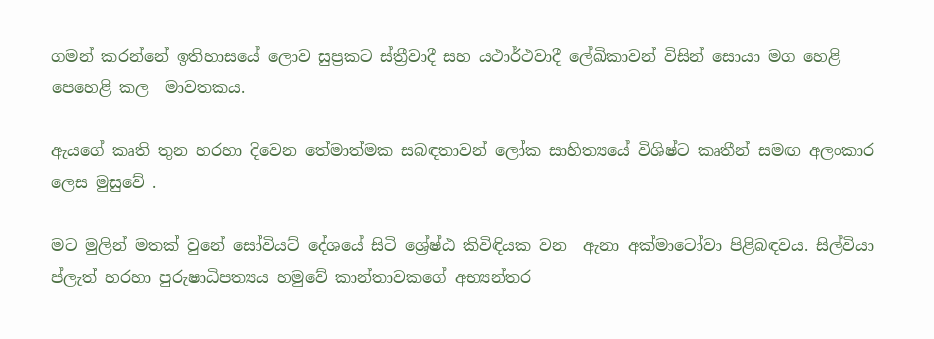ගමන් කරන්නේ ඉතිහාසයේ ලොව සුප්‍රකට ස්ත්‍රීවාදී සහ යථාර්ථවාදී ලේඛිකාවන් විසින් සොයා මග හෙළි පෙහෙළි කල  මාවතකය.

ඇයගේ කෘති තුන හරහා දිවෙන තේමාත්මක සබඳතාවන් ලෝක සාහිත්‍යයේ විශිෂ්ට කෘතීන් සමඟ අලංකාර ලෙස මුසුවේ .

මට මුලින් මතක් වුනේ සෝවියට් දේශයේ සිටි ශ්‍රේෂ්ඨ කිවිඳියක වන  ඇනා අක්මාටෝවා පිළිබඳවය. සිල්වියා ප්ලැත් හරහා පුරුෂාධිපත්‍යය හමුවේ කාන්තාවකගේ අභ්‍යන්තර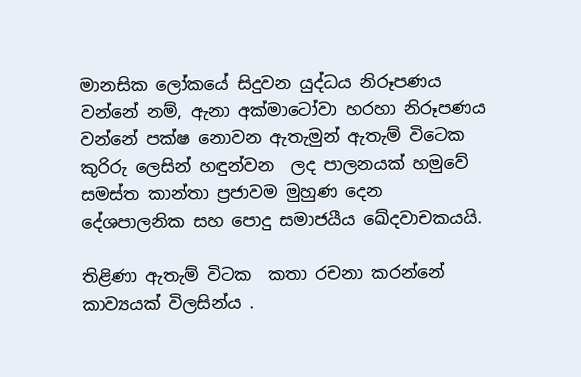මානසික ලෝකයේ සිදුවන යුද්ධය නිරූපණය වන්නේ නම්, ඇනා අක්මාටෝවා හරහා නිරූපණය වන්නේ පක්ෂ නොවන ඇතැමුන් ඇතැම් විටෙක කුරිරු ලෙසින් හඳුන්වන  ලද පාලනයක් හමුවේ සමස්ත කාන්තා ප්‍රජාවම මුහුණ දෙන දේශපාලනික සහ පොදු සමාජයීය ඛේදවාචකයයි.

තිළිණා ඇතැම් විටක  කතා රචනා කරන්නේ කාව්‍යයක් විලසින්ය .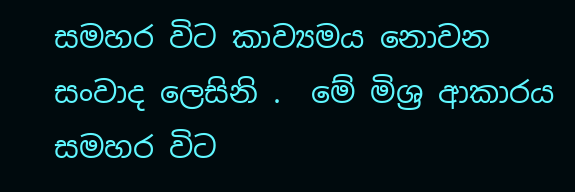සමහර විට කාව්‍යමය නොවන සංවාද ලෙසිනි .  මේ මිශ්‍ර ආකාරය සමහර විට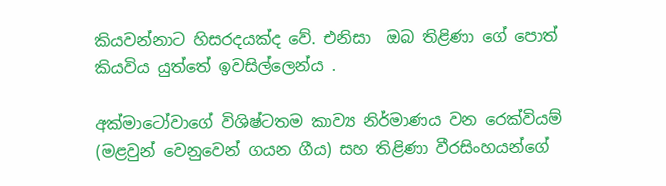කියවන්නාට හිසරදයක්ද වේ. එනිසා  ඔබ තිළිණා ගේ පොත් කියවිය යුත්තේ ඉවසිල්ලෙන්ය .

අක්මාටෝවාගේ විශිෂ්ටතම කාව්‍ය නිර්මාණය වන රෙක්වියම්  (මළවුන් වෙනුවෙන් ගයන ගීය) සහ තිළිණා වීරසිංහයන්ගේ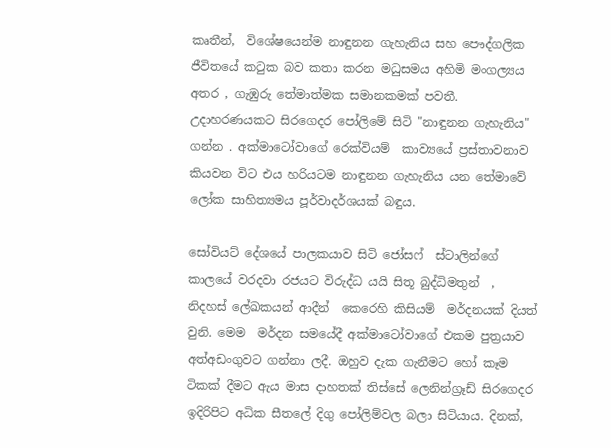කෘතීන්,  විශේෂයෙන්ම නාඳුනන ගැහැනිය සහ පෞද්ගලික ජීවිතයේ කටුක බව කතා කරන මධුසමය අහිමි මංගල්‍යය  අතර , ගැඹුරු තේමාත්මක සමානකමක් පවතී.   උදාහරණයකට සිරගෙදර පෝලිමේ සිටි "නාඳුනන ගැහැනිය" ගන්න . අක්මාටෝවාගේ රෙක්වියම්  කාව්‍යයේ ප්‍රස්තාවනාව  කියවන විට එය හරියටම නාඳුනන ගැහැනිය යන තේමාවේ ලෝක සාහිත්‍යමය පූර්වාදර්ශයක් බඳුය.

සෝවියට් දේශයේ පාලකයාව සිටි ජෝසෆ්  ස්ටාලින්ගේ  කාලයේ වරදවා රජයට විරුද්ධ යයි සිතූ බුද්ධිමතුන්  ,  නිදහස් ලේඛකයන් ආදීන්  කෙරෙහි කිසියම්  මර්දනයක් දියත් වුනි. මෙම  මර්දන සමයේදී අක්මාටෝවාගේ එකම පුත්‍රයාව අත්අඩංගුවට ගන්නා ලදී. ඔහුව දැක ගැනීමට හෝ කෑම ටිකක් දීමට ඇය මාස දාහතක් තිස්සේ ලෙනින්ග්‍රෑඩ් සිරගෙදර ඉදිරිපිට අධික සීතලේ දිගු පෝලිම්වල බලා සිටියාය. දිනක්,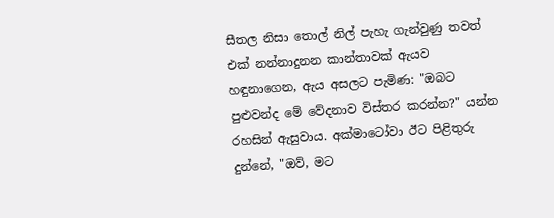සීතල නිසා තොල් නිල් පැහැ ගැන්වුණු තවත් එක් නන්නාදුනන කාන්තාවක් ඇයව හඳුනාගෙන, ඇය අසලට පැමිණ: "ඔබට පුළුවන්ද මේ වේදනාව විස්තර කරන්න?" යන්න රහසින් ඇසුවාය. අක්මාටෝවා ඊට පිළිතුරු දුන්නේ, "ඔව්, මට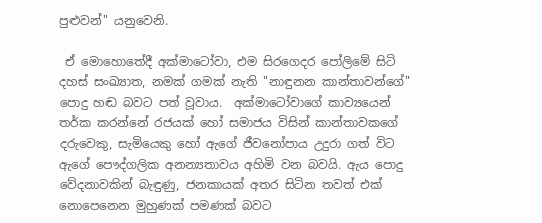පුළුවන්" යනුවෙනි.

 ඒ මොහොතේදී අක්මාටෝවා, එම සිරගෙදර පෝලිමේ සිටි දහස් සංඛ්‍යාත, නමක් ගමක් නැති "නාඳුනන කාන්තාවන්ගේ" පොදු හඬ බවට පත් වූවාය.  අක්මාටෝවාගේ කාව්‍යයෙන් තර්ක කරන්නේ රජයක් හෝ සමාජය විසින් කාන්තාවකගේ දරුවෙකු, සැමියෙකු හෝ ඇගේ ජීවනෝපාය උදුරා ගත් විට ඇගේ පෞද්ගලික අනන්‍යතාවය අහිමි වන බවයි. ඇය පොදු වේදනාවකින් බැඳුණු, ජනකායක් අතර සිටින තවත් එක් නොපෙනෙන මුහුණක් පමණක් බවට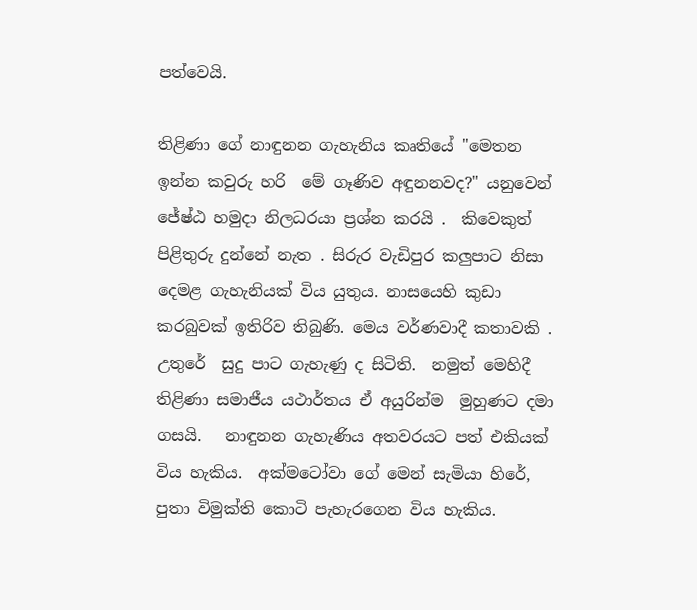පත්වෙයි.

තිළිණා ගේ නාඳුනන ගැහැනිය කෘතියේ "මෙතන ඉන්න කවුරු හරි  මේ ගෑණිව අඳුනනවද?" යනුවෙන් ජේෂ්ඨ හමුදා නිලධරයා ප්‍රශ්න කරයි .  කිවෙකුත් පිළිතුරු දුන්නේ නැත . සිරුර වැඩිපුර කලුපාට නිසා දෙමළ ගැහැනියක් විය යුතුය. නාසයෙහි කුඩා කරබුවක් ඉතිරිව තිබුණි. මෙය වර්ණවාදී කතාවකි .  උතුරේ  සුදු පාට ගැහැණු ද සිටිති.  නමුත් මෙහිදී තිළිණා සමාජීය යථාර්තය ඒ අයුරින්ම  මුහුණට දමා ගසයි.   නාඳුනන ගැහැණිය අතවරයට පත් එකියක් විය හැකිය.  අක්මටෝවා ගේ මෙන් සැමියා හිරේ,  පුතා විමුක්ති කොටි පැහැරගෙන විය හැකිය.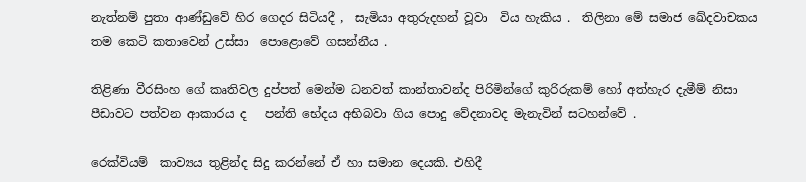නැත්නම් පුතා ආණ්ඩුවේ හිර ගෙදර සිටියදී ,  සැමියා අතුරුදහන් වූවා  විය හැකිය .  තිලිනා මේ සමාජ ඛේදවාචකය තම කෙටි කතාවෙන් උස්සා  පොළොවේ ගසන්නීය .

තිළිණා වීරසිංහ ගේ කෘතිවල දුප්පත් මෙන්ම ධනවත් කාන්තාවන්ද පිරිමින්ගේ කුරිරුකම් හෝ අත්හැර දැමීම් නිසා පීඩාවට පත්වන ආකාරය ද   පන්ති භේදය අභිබවා ගිය පොදු වේදනාවද මැනැවින් සටහන්වේ .

රෙක්වියම්  කාව්‍යය තුළින්ද සිදු කරන්නේ ඒ හා සමාන දෙයකි. එහිදී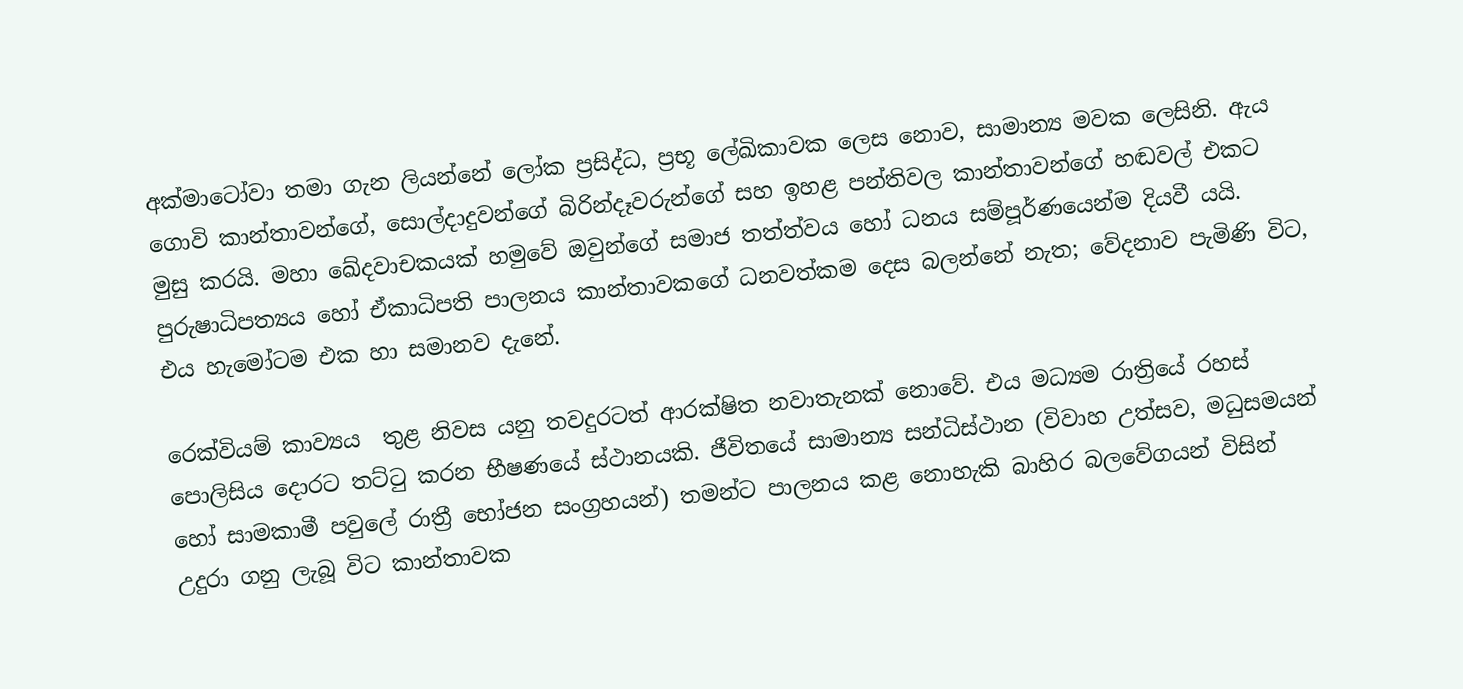අක්මාටෝවා තමා ගැන ලියන්නේ ලෝක ප්‍රසිද්ධ, ප්‍රභූ ලේඛිකාවක ලෙස නොව, සාමාන්‍ය මවක ලෙසිනි. ඇය ගොවි කාන්තාවන්ගේ, සොල්දාදුවන්ගේ බිරින්දෑවරුන්ගේ සහ ඉහළ පන්තිවල කාන්තාවන්ගේ හඬවල් එකට මුසු කරයි. මහා ඛේදවාචකයක් හමුවේ ඔවුන්ගේ සමාජ තත්ත්වය හෝ ධනය සම්පූර්ණයෙන්ම දියවී යයි. පුරුෂාධිපත්‍යය හෝ ඒකාධිපති පාලනය කාන්තාවකගේ ධනවත්කම දෙස බලන්නේ නැත; වේදනාව පැමිණි විට, එය හැමෝටම එක හා සමානව දැනේ.

රෙක්වියම් කාව්‍යය  තුළ නිවස යනු තවදුරටත් ආරක්ෂිත නවාතැනක් නොවේ. එය මධ්‍යම රාත්‍රියේ රහස් පොලිසිය දොරට තට්ටු කරන භීෂණයේ ස්ථානයකි. ජීවිතයේ සාමාන්‍ය සන්ධිස්ථාන (විවාහ උත්සව, මධුසමයන් හෝ සාමකාමී පවුලේ රාත්‍රී භෝජන සංග්‍රහයන්) තමන්ට පාලනය කළ නොහැකි බාහිර බලවේගයන් විසින් උදුරා ගනු ලැබූ විට කාන්තාවක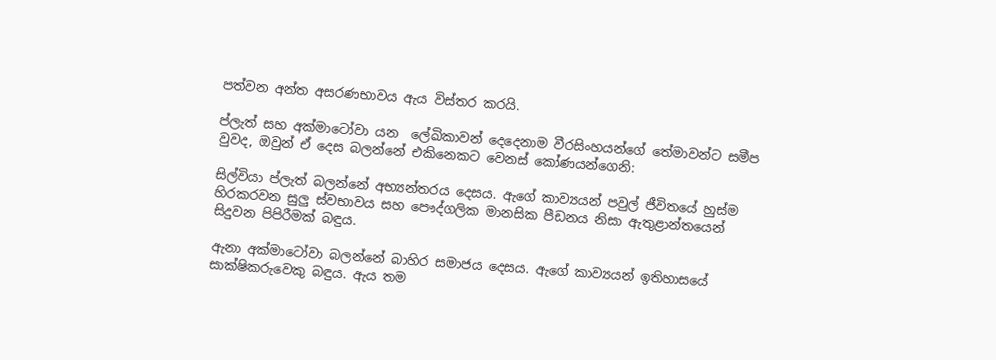පත්වන අන්ත අසරණභාවය ඇය විස්තර කරයි.

ප්ලැත් සහ අක්මාටෝවා යන  ලේඛිකාවන් දෙදෙනාම වීරසිංහයන්ගේ තේමාවන්ට සමීප වුවද, ඔවුන් ඒ දෙස බලන්නේ එකිනෙකට වෙනස් කෝණයන්ගෙනි:

සිල්වියා ප්ලැත් බලන්නේ අභ්‍යන්තරය දෙසය. ඇගේ කාව්‍යයන් පවුල් ජීවිතයේ හුස්ම හිරකරවන සුලු ස්වභාවය සහ පෞද්ගලික මානසික පීඩනය නිසා ඇතුළාන්තයෙන් සිදුවන පිපිරීමක් බඳුය.

ඇනා අක්මාටෝවා බලන්නේ බාහිර සමාජය දෙසය. ඇගේ කාව්‍යයන් ඉතිහාසයේ සාක්ෂිකරුවෙකු බඳුය. ඇය තම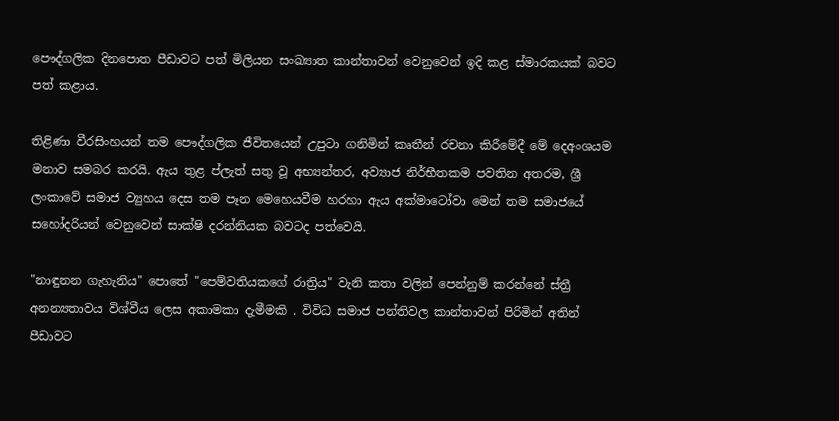පෞද්ගලික දිනපොත පීඩාවට පත් මිලියන සංඛ්‍යාත කාන්තාවන් වෙනුවෙන් ඉදි කළ ස්මාරකයක් බවට පත් කළාය.

තිළිණා වීරසිංහයන් තම පෞද්ගලික ජීවිතයෙන් උපුටා ගනිමින් කෘතීන් රචනා කිරීමේදී මේ දෙඅංශයම මනාව සමබර කරයි. ඇය තුළ ප්ලැත් සතු වූ අභ්‍යන්තර, අව්‍යාජ නිර්භීතකම පවතින අතරම, ශ්‍රී ලංකාවේ සමාජ ව්‍යුහය දෙස තම පෑන මෙහෙයවීම හරහා ඇය අක්මාටෝවා මෙන් තම සමාජයේ සහෝදරියන් වෙනුවෙන් සාක්ෂි දරන්නියක බවටද පත්වෙයි.

"නාඳුනන ගැහැනිය" පොතේ "පෙම්වතියකගේ රාත්‍රිය" වැනි කතා වලින් පෙන්නුම් කරන්නේ ස්ත්‍රී අනන්‍යතාවය විශ්වීය ලෙස අකාමකා දැමීමකි . විවිධ සමාජ පන්තිවල කාන්තාවන් පිරිමින් අතින් පීඩාවට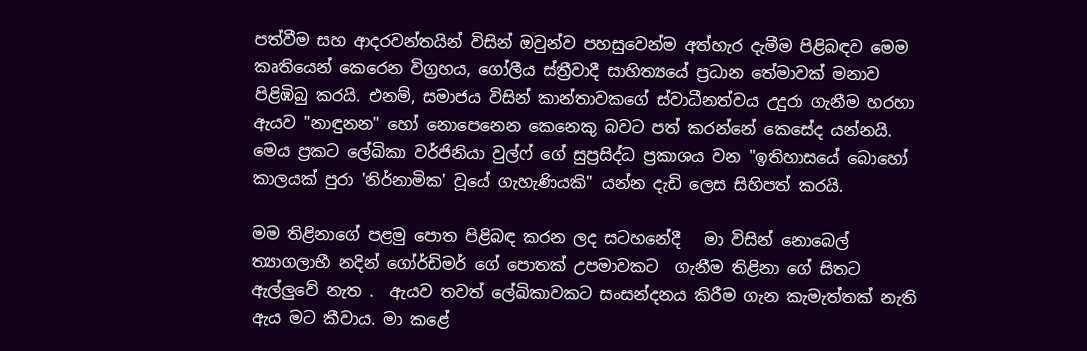පත්වීම සහ ආදරවන්තයින් විසින් ඔවුන්ව පහසුවෙන්ම අත්හැර දැමීම පිළිබඳව මෙම කෘතියෙන් කෙරෙන විග්‍රහය, ගෝලීය ස්ත්‍රීවාදී සාහිත්‍යයේ ප්‍රධාන තේමාවක් මනාව පිළිඹිබු කරයි. එනම්, සමාජය විසින් කාන්තාවකගේ ස්වාධීනත්වය උදුරා ගැනීම හරහා ඇයව "නාඳුනන" හෝ නොපෙනෙන කෙනෙකු බවට පත් කරන්නේ කෙසේද යන්නයි. මෙය ප්‍රකට ලේඛිකා වර්ජිනියා වුල්ෆ් ගේ සුප්‍රසිද්ධ ප්‍රකාශය වන "ඉතිහාසයේ බොහෝ කාලයක් පුරා 'නිර්නාමික' වූයේ ගැහැණියකි" යන්න දැඩි ලෙස සිහිපත් කරයි.

මම තිළිනාගේ පළමු පොත පිළිබඳ කරන ලද සටහනේදී   මා විසින් නොබෙල් ත්‍යාගලාභී නදින් ගෝර්ඩිමර් ගේ පොතක් උපමාවකට  ගැනීම තිළිනා ගේ සිතට ඇල්ලුවේ නැත .  ඇයව තවත් ලේඛිකාවකට සංසන්දනය කිරීම ගැන කැමැත්තක් නැති ඇය මට කීවාය. මා කළේ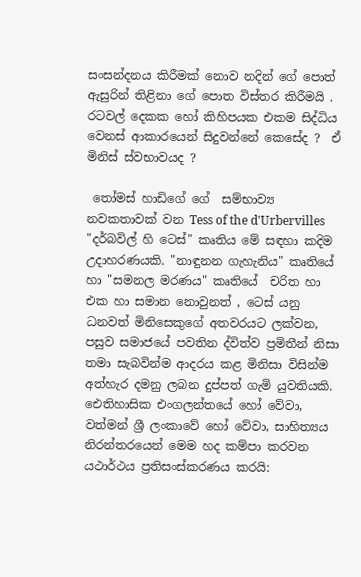සංසන්දනය කිරීමක් නොව නදින් ගේ පොත් ඇසුරින් තිළිනා ගේ පොත විස්තර කිරීමයි . රටවල් දෙකක හෝ කිහිපයක එකම සිද්ධිය වෙනස් ආකාරයෙන් සිදුවන්නේ කෙසේද ?  ඒ මිනිස් ස්වභාවයද ?

 තෝමස් හාඩිගේ ගේ  සම්භාව්‍ය නවකතාවක් වන Tess of the d'Urbervilles "දර්බවිල් හි ටෙස්" කෘතිය මේ සඳහා කදිම උදාහරණයකි. "නාඳුනන ගැහැනිය" කෘතියේ හා "සමනල මරණය" කෘතියේ  චරිත හා එක හා සමාන නොවුනත් , ටෙස් යනු ධනවත් මිනිසෙකුගේ අතවරයට ලක්වන, පසුව සමාජයේ පවතින ද්විත්ව ප්‍රමිතීන් නිසා තමා සැබවින්ම ආදරය කළ මිනිසා විසින්ම අත්හැර දමනු ලබන දුප්පත් ගැමි යුවතියකි. ඓතිහාසික එංගලන්තයේ හෝ වේවා, වත්මන් ශ්‍රී ලංකාවේ හෝ වේවා, සාහිත්‍යය නිරන්තරයෙන් මෙම හද කම්පා කරවන යථාර්ථය ප්‍රතිසංස්කරණය කරයි: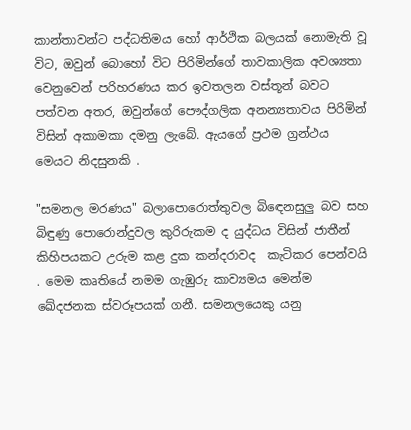කාන්තාවන්ට පද්ධතිමය හෝ ආර්ථික බලයක් නොමැති වූ විට, ඔවුන් බොහෝ විට පිරිමින්ගේ තාවකාලික අවශ්‍යතා වෙනුවෙන් පරිහරණය කර ඉවතලන වස්තූන් බවට පත්වන අතර, ඔවුන්ගේ පෞද්ගලික අනන්‍යතාවය පිරිමින් විසින් අකාමකා දමනු ලැබේ. ඇයගේ ප්‍රථම ග්‍රන්ථය මෙයට නිදසුනකි .

"සමනල මරණය" බලාපොරොත්තුවල බිඳෙනසුලු බව සහ බිඳුණු පොරොන්දුවල කුරිරුකම ද යුද්ධය විසින් ජාතීන් කිහිපයකට උරුම කළ දුක කන්දරාවද  කැටිකර පෙන්වයි . මෙම කෘතියේ නමම ගැඹුරු කාව්‍යමය මෙන්ම ඛේදජනක ස්වරූපයක් ගනී. සමනලයෙකු යනු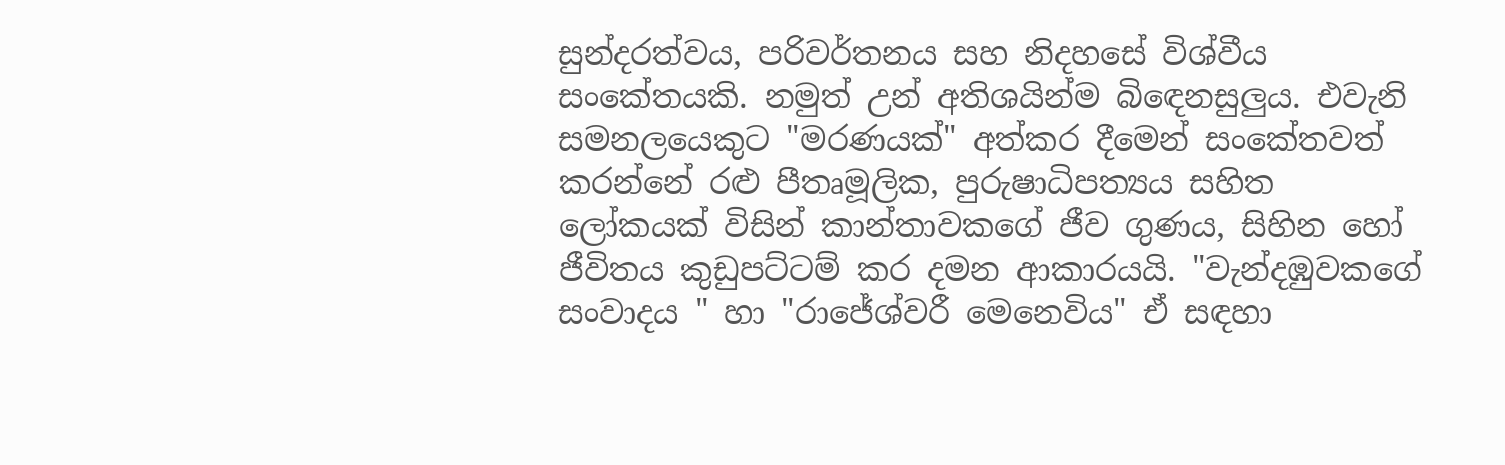සුන්දරත්වය, පරිවර්තනය සහ නිදහසේ විශ්වීය සංකේතයකි. නමුත් උන් අතිශයින්ම බිඳෙනසුලුය. එවැනි සමනලයෙකුට "මරණයක්" අත්කර දීමෙන් සංකේතවත් කරන්නේ රළු පීතෘමූලික, පුරුෂාධිපත්‍යය සහිත ලෝකයක් විසින් කාන්තාවකගේ ජීව ගුණය, සිහින හෝ ජීවිතය කුඩුපට්ටම් කර දමන ආකාරයයි. "වැන්දඹුවකගේ සංවාදය " හා "රාජේශ්වරී මෙනෙවිය" ඒ සඳහා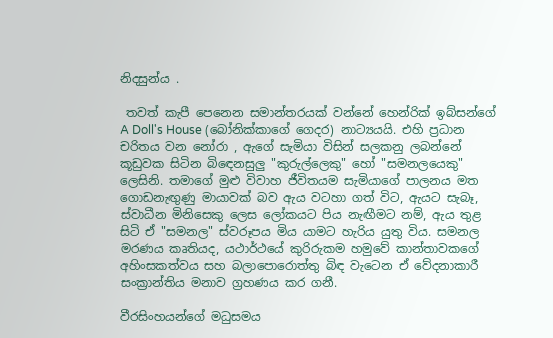නිදසුන්ය .

 තවත් කැපී පෙනෙන සමාන්තරයක් වන්නේ හෙන්රික් ඉබ්සන්ගේ A Doll's House (බෝනික්කාගේ ගෙදර) නාට්‍යයයි. එහි ප්‍රධාන චරිතය වන නෝරා , ඇගේ සැමියා විසින් සලකනු ලබන්නේ කූඩුවක සිටින බිඳෙනසුලු "කුරුල්ලෙකු" හෝ "සමනලයෙකු" ලෙසිනි. තමාගේ මුළු විවාහ ජීවිතයම සැමියාගේ පාලනය මත ගොඩනැඟුණු මායාවක් බව ඇය වටහා ගත් විට, ඇයට සැබෑ, ස්වාධීන මිනිසෙකු ලෙස ලෝකයට පිය නැඟීමට නම්, ඇය තුළ සිටි ඒ "සමනල" ස්වරූපය මිය යාමට හැරිය යුතු විය. සමනල මරණය කෘතියද, යථාර්ථයේ කුරිරුකම හමුවේ කාන්තාවකගේ අහිංසකත්වය සහ බලාපොරොත්තු බිඳ වැටෙන ඒ වේදනාකාරී සංක්‍රාන්තිය මනාව ග්‍රහණය කර ගනී.

වීරසිංහයන්ගේ මධුසමය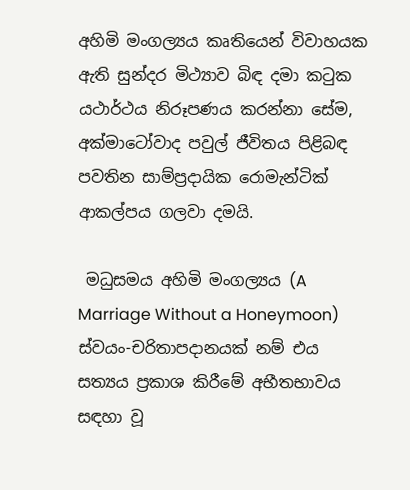අහිමි මංගල්‍යය කෘතියෙන් විවාහයක ඇති සුන්දර මිථ්‍යාව බිඳ දමා කටුක යථාර්ථය නිරූපණය කරන්නා සේම, අක්මාටෝවාද පවුල් ජීවිතය පිළිබඳ පවතින සාම්ප්‍රදායික රොමැන්ටික් ආකල්පය ගලවා දමයි.

 මධුසමය අහිමි මංගල්‍යය (A Marriage Without a Honeymoon) ස්වයං-චරිතාපදානයක් නම් එය  සත්‍යය ප්‍රකාශ කිරීමේ අභීතභාවය සඳහා වූ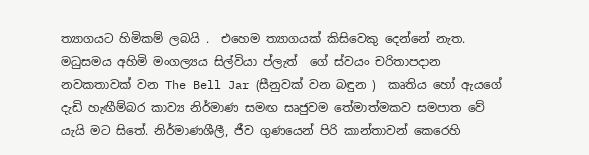ත්‍යාගයට හිමිකම් ලබයි .  එහෙම ත්‍යාගයක් කිසිවෙකු දෙන්නේ නැත.
මධුසමය අහිමි මංගල්‍යය සිල්වියා ප්ලැත්  ගේ ස්වයං චරිතාපදාන නවකතාවක් වන The Bell Jar (සීනුවක් වන බඳුන )  කෘතිය හෝ ඇයගේ දැඩි හැඟීම්බර කාව්‍ය නිර්මාණ සමඟ සෘජුවම තේමාත්මකව සමපාත වේ යැයි මට සිතේ. නිර්මාණශීලී, ජීව ගුණයෙන් පිරි කාන්තාවන් කෙරෙහි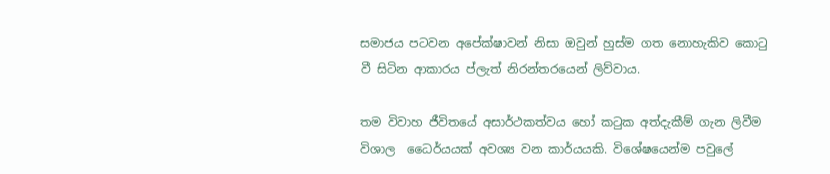සමාජය පටවන අපේක්ෂාවන් නිසා ඔවුන් හුස්ම ගත නොහැකිව කොටු වී සිටින ආකාරය ප්ලැත් නිරන්තරයෙන් ලිව්වාය.

තම විවාහ ජීවිතයේ අසාර්ථකත්වය හෝ කටුක අත්දැකීම් ගැන ලිවීම විශාල  ධෛර්යයක් අවශ්‍ය වන කාර්යයකි. විශේෂයෙන්ම පවුලේ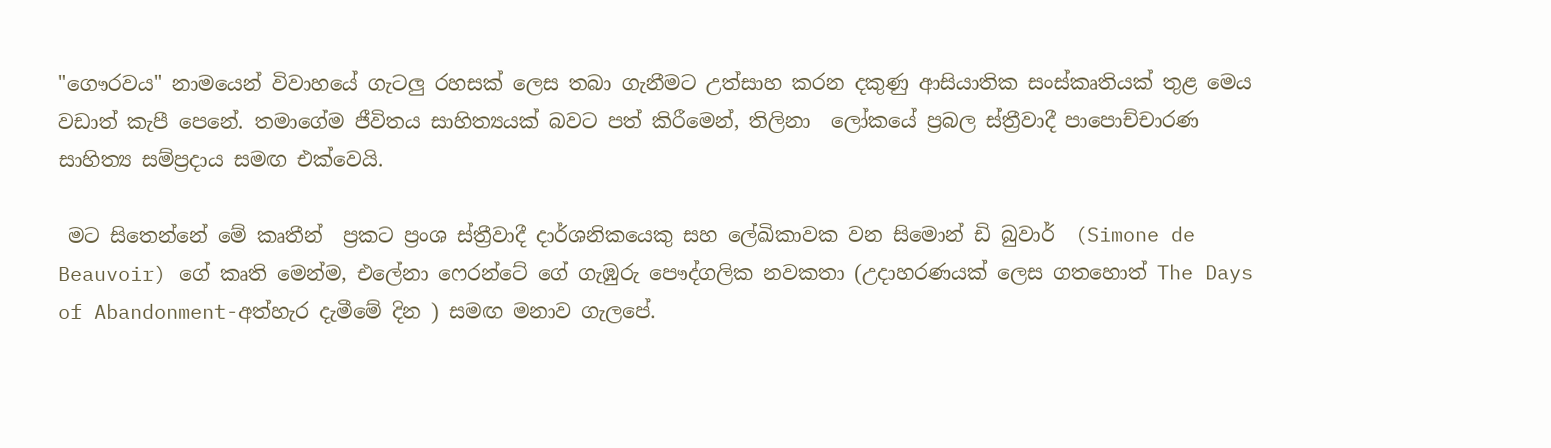"ගෞරවය" නාමයෙන් විවාහයේ ගැටලු රහසක් ලෙස තබා ගැනීමට උත්සාහ කරන දකුණු ආසියාතික සංස්කෘතියක් තුළ මෙය වඩාත් කැපී පෙනේ. තමාගේම ජීවිතය සාහිත්‍යයක් බවට පත් කිරීමෙන්, තිලිනා  ලෝකයේ ප්‍රබල ස්ත්‍රීවාදී පාපොච්චාරණ සාහිත්‍ය සම්ප්‍රදාය සමඟ එක්වෙයි.

 මට සිතෙන්නේ මේ කෘතීන්  ප්‍රකට ප්‍රංශ ස්ත්‍රීවාදී දාර්ශනිකයෙකු සහ ලේඛිකාවක වන සිමොන් ඩි බුවාර්  (Simone de Beauvoir) ගේ කෘති මෙන්ම, එලේනා ෆෙරන්ටේ ගේ ගැඹුරු පෞද්ගලික නවකතා (උදාහරණයක් ලෙස ගතහොත් The Days of Abandonment-අත්හැර දැමීමේ දින ) සමඟ මනාව ගැලපේ.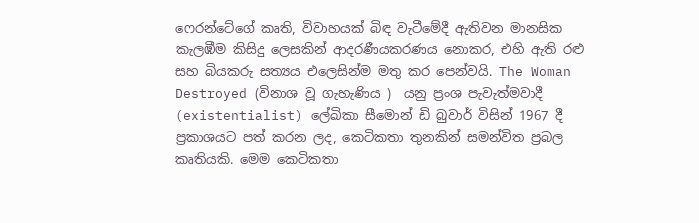ෆෙරන්ටේගේ කෘති, විවාහයක් බිඳ වැටීමේදී ඇතිවන මානසික කැලඹීම කිසිදු ලෙසකින් ආදරණීයකරණය නොකර, එහි ඇති රළු සහ බියකරු සත්‍යය එලෙසින්ම මතු කර පෙන්වයි. The Woman Destroyed (විනාශ වූ ගැහැණිය )  යනු ප්‍රංශ පැවැත්මවාදී (existentialist) ලේඛිකා සීමොන් ඩි බුවාර් විසින් 1967 දී ප්‍රකාශයට පත් කරන ලද, කෙටිකතා තුනකින් සමන්විත ප්‍රබල කෘතියකි. මෙම කෙටිකතා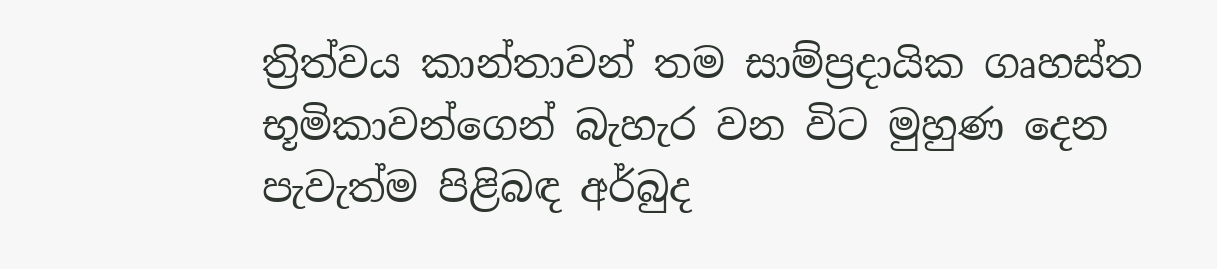ත්‍රිත්වය කාන්තාවන් තම සාම්ප්‍රදායික ගෘහස්ත භූමිකාවන්ගෙන් බැහැර වන විට මුහුණ දෙන පැවැත්ම පිළිබඳ අර්බුද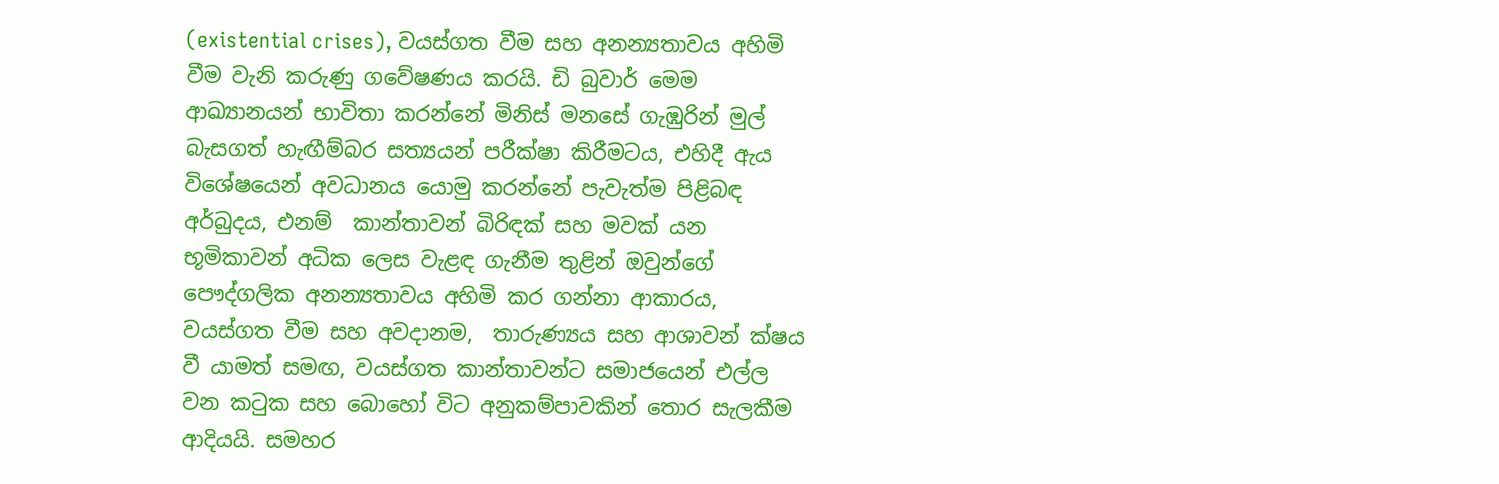(existential crises), වයස්ගත වීම සහ අනන්‍යතාවය අහිමි වීම වැනි කරුණු ගවේෂණය කරයි. ඩි බුවාර් මෙම ආඛ්‍යානයන් භාවිතා කරන්නේ මිනිස් මනසේ ගැඹුරින් මුල් බැසගත් හැඟීම්බර සත්‍යයන් පරීක්ෂා කිරීමටය, එහිදී ඇය විශේෂයෙන් අවධානය යොමු කරන්නේ පැවැත්ම පිළිබඳ අර්බුදය, එනම්  කාන්තාවන් බිරිඳක් සහ මවක් යන භූමිකාවන් අධික ලෙස වැළඳ ගැනීම තුළින් ඔවුන්ගේ පෞද්ගලික අනන්‍යතාවය අහිමි කර ගන්නා ආකාරය, වයස්ගත වීම සහ අවදානම,  තාරුණ්‍යය සහ ආශාවන් ක්ෂය වී යාමත් සමඟ, වයස්ගත කාන්තාවන්ට සමාජයෙන් එල්ල වන කටුක සහ බොහෝ විට අනුකම්පාවකින් තොර සැලකීම ආදියයි. සමහර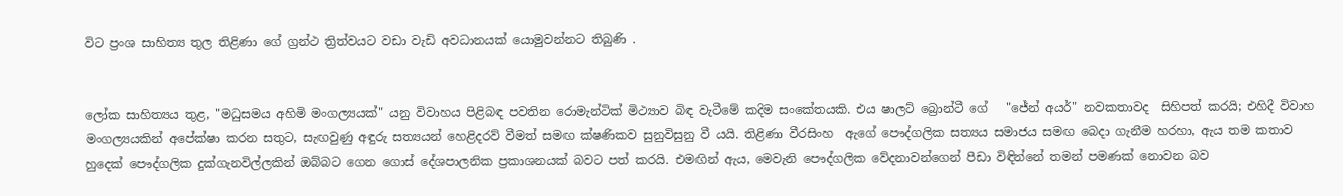විට ප්‍රංශ සාහිත්‍ය තුල තිළිණා ගේ ග්‍රන්ථ ත්‍රිත්වයට වඩා වැඩි අවධානයක් යොමුවන්නට තිබුණි .


ලෝක සාහිත්‍යය තුළ, "මධුසමය අහිමි මංගල්‍යයක්" යනු විවාහය පිළිබඳ පවතින රොමැන්ටික් මිථ්‍යාව බිඳ වැටීමේ කදිම සංකේතයකි. එය ෂාලට් බ්‍රොන්ටී ගේ   "ජේන් අයර්" නවකතාවද  සිහිපත් කරයි; එහිදී විවාහ මංගල්‍යයකින් අපේක්ෂා කරන සතුට, සැඟවුණු අඳුරු සත්‍යයන් හෙළිදරව් වීමත් සමඟ ක්ෂණිකව සුනුවිසුනු වී යයි. තිළිණා වීරසිංහ  ඇගේ පෞද්ගලික සත්‍යය සමාජය සමඟ බෙදා ගැනීම හරහා, ඇය තම කතාව හුදෙක් පෞද්ගලික දුක්ගැනවිල්ලකින් ඔබ්බට ගෙන ගොස් දේශපාලනික ප්‍රකාශනයක් බවට පත් කරයි. එමඟින් ඇය, මෙවැනි පෞද්ගලික වේදනාවන්ගෙන් පීඩා විඳින්නේ තමන් පමණක් නොවන බව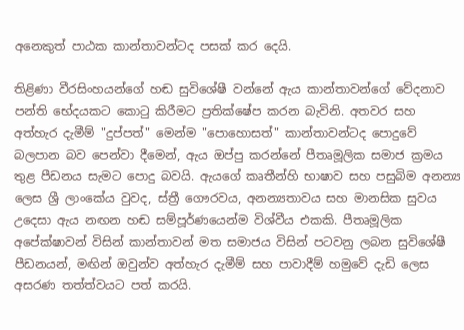අනෙකුත් පාඨක කාන්තාවන්ටද පසක් කර දෙයි.

තිළිණා වීරසිංහයන්ගේ හඬ සුවිශේෂී වන්නේ ඇය කාන්තාවන්ගේ වේදනාව පන්ති භේදයකට කොටු කිරීමට ප්‍රතික්ෂේප කරන බැවිනි. අතවර සහ අත්හැර දැමීම් "දුප්පත්" මෙන්ම "පොහොසත්" කාන්තාවන්ටද පොදුවේ බලපාන බව පෙන්වා දීමෙන්, ඇය ඔප්පු කරන්නේ පීතෘමූලික සමාජ ක්‍රමය තුළ පීඩනය සැමට පොදු බවයි. ඇයගේ කෘතීන්හි භාෂාව සහ පසුබිම අනන්‍ය ලෙස ශ්‍රී ලාංකේය වුවද, ස්ත්‍රී ගෞරවය, අනන්‍යතාවය සහ මානසික සුවය උදෙසා ඇය නඟන හඬ සම්පූර්ණයෙන්ම විශ්වීය එකකි. පීතෘමූලික අපේක්ෂාවන් විසින් කාන්තාවන් මත සමාජය විසින් පටවනු ලබන සුවිශේෂී පීඩනයන්, මඟින් ඔවුන්ව අත්හැර දැමීම් සහ පාවාදීම් හමුවේ දැඩි ලෙස අසරණ තත්ත්වයට පත් කරයි.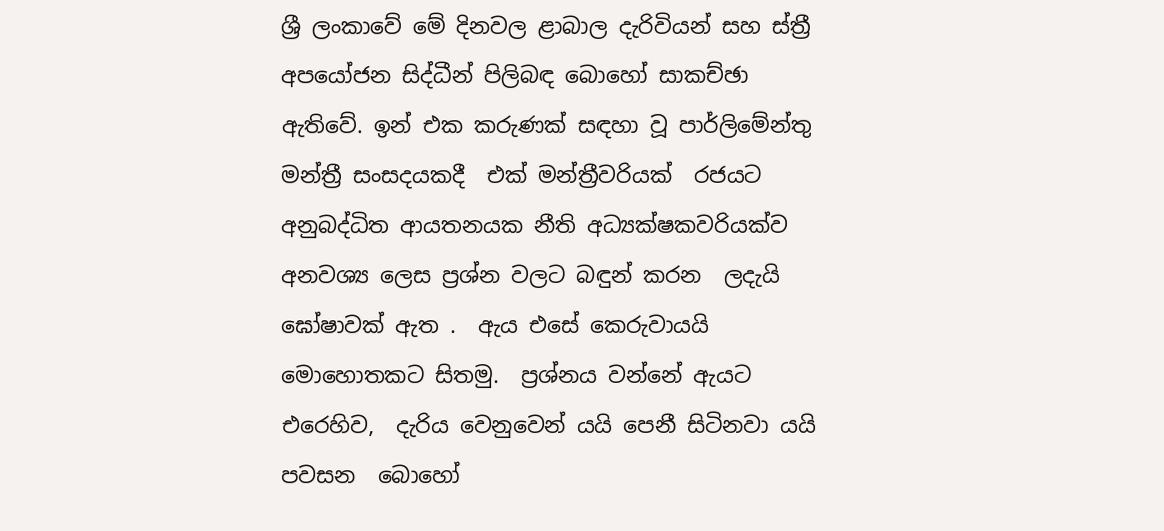ශ්‍රී ලංකාවේ මේ දිනවල ළාබාල දැරිවියන් සහ ස්ත්‍රී අපයෝජන සිද්ධීන් පිලිබඳ බොහෝ සාකච්ඡා ඇතිවේ. ඉන් එක කරුණක් සඳහා වූ පාර්ලිමේන්තු මන්ත්‍රී සංසදයකදී  එක් මන්ත්‍රීවරියක්  රජයට අනුබද්ධිත ආයතනයක නීති අධ්‍යක්ෂකවරියක්ව  අනවශ්‍ය ලෙස ප්‍රශ්න වලට බඳුන් කරන  ලදැයි ඝෝෂාවක් ඇත .  ඇය එසේ කෙරුවායයි  මොහොතකට සිතමු.  ප්‍රශ්නය වන්නේ ඇයට එරෙහිව,  දැරිය වෙනුවෙන් යයි පෙනී සිටිනවා යයි පවසන  බොහෝ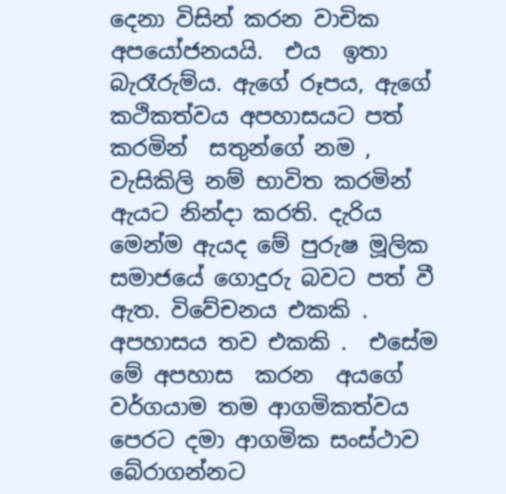දෙනා විසින් කරන වාචික අපයෝජනයයි.  එය  ඉතා බැරෑරුම්ය. ඇගේ රූපය, ඇගේ කථිකත්වය අපහාසයට පත් කරමින්  සතුන්ගේ නම ,  වැසිකිලි නම් භාවිත කරමින් ඇයට නින්දා කරති. දැරිය මෙන්ම ඇයද මේ පුරුෂ මූලික සමාජයේ ගොදුරු බවට පත් වී ඇත. විවේචනය එකකි .  අපහාසය තව එකකි .  එසේම මේ අපහාස  කරන  අයගේ වර්ගයාම තම ආගමිකත්වය පෙරට දමා ආගමික සංස්ථාව බේරාගන්නට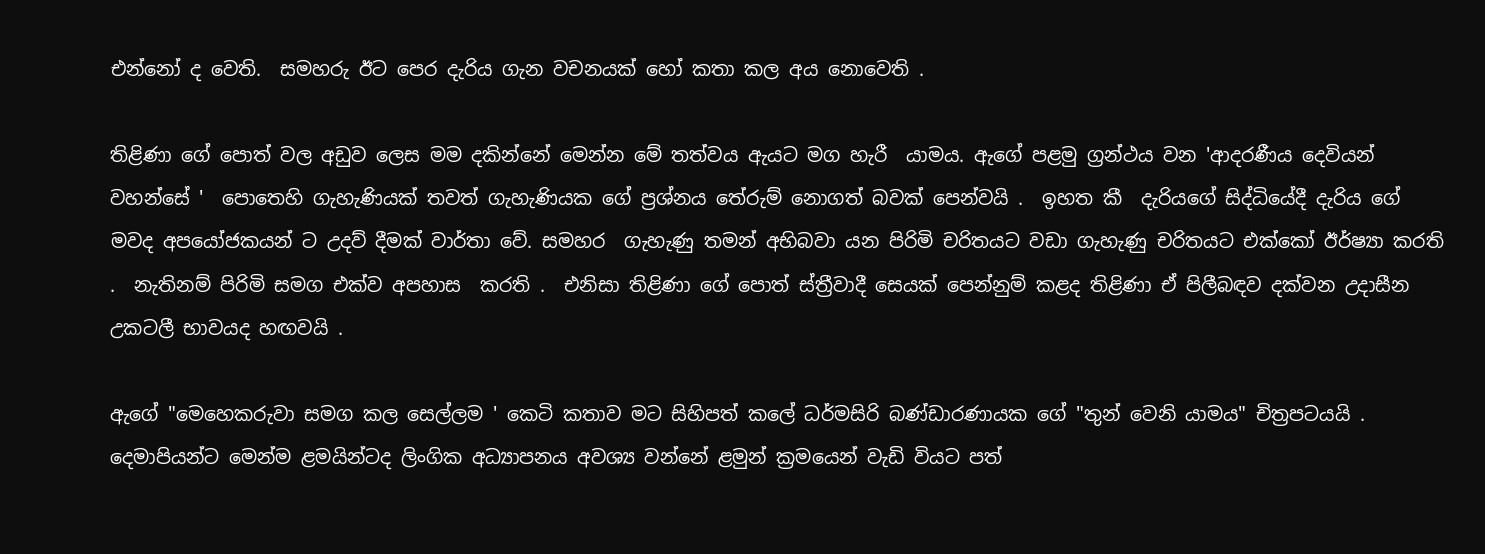එන්නෝ ද වෙති.  සමහරු ඊට පෙර දැරිය ගැන වචනයක් හෝ කතා කල අය නොවෙති .

තිළිණා ගේ පොත් වල අඩුව ලෙස මම දකින්නේ මෙන්න මේ තත්වය ඇයට මග හැරී  යාමය. ඇගේ පළමු ග්‍රන්ථය වන 'ආදරණීය දෙවියන් වහන්සේ '  පොතෙහි ගැහැණියක් තවත් ගැහැණියක ගේ ප්‍රශ්නය තේරුම් නොගත් බවක් පෙන්වයි .  ඉහත කී  දැරියගේ සිද්ධියේදී දැරිය ගේ මවද අපයෝජකයන් ට උදව් දීමක් වාර්තා වේ. සමහර  ගැහැණු තමන් අභිබවා යන පිරිමි චරිතයට වඩා ගැහැණු චරිතයට එක්කෝ ඊර්ෂ්‍යා කරති .  නැතිනම් පිරිමි සමග එක්ව අපහාස  කරති .  එනිසා තිළිණා ගේ පොත් ස්ත්‍රීවාදී සෙයක් පෙන්නුම් කළද තිළිණා ඒ පිලීබඳව දක්වන උදාසීන උකටලී භාවයද හඟවයි .

ඇගේ "මෙහෙකරුවා සමග කල සෙල්ලම ' කෙටි කතාව මට සිහිපත් කලේ ධර්මසිරි බණ්ඩාරණායක ගේ "තුන් වෙනි යාමය" චිත්‍රපටයයි . දෙමාපියන්ට මෙන්ම ළමයින්ටද ලිංගික අධ්‍යාපනය අවශ්‍ය වන්නේ ළමුන් ක්‍රමයෙන් වැඩි වියට පත්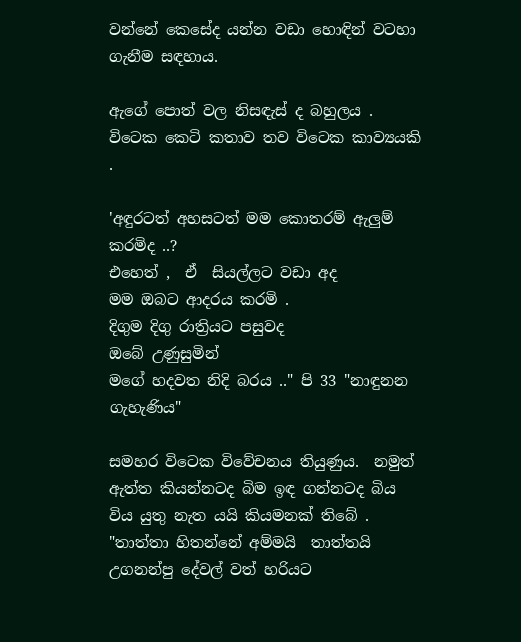වන්නේ කෙසේද යන්න වඩා හොඳින් වටහා ගැනීම සඳහාය.

ඇගේ පොත් වල නිසඳැස් ද බහුලය .  විටෙක කෙටි කතාව තව විටෙක කාව්‍යයකි .

'අඳුරටත් අහසටත් මම කොතරම් ඇලුම් කරමිද ..?
එහෙත් ,  ඒ  සියල්ලට වඩා අද
මම ඔබට ආදරය කරමි .
දිගුම දිගු රාත්‍රියට පසුවද
ඔබේ උණුසුමින්
මගේ හදවත නිදි බරය .." පි 33 "නාඳුනන ගැහැණිය"

සමහර විටෙක විවේචනය තියුණුය.  නමුත් ඇත්ත කියන්නටද බිම ඉඳ ගන්නටද බිය විය යුතු නැත යයි කියමනක් තිබේ .
"තාත්තා හිතන්නේ අම්මයි  තාත්තයි උගනන්පු දේවල් වත් හරියට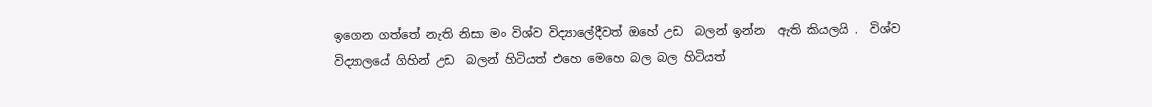ඉගෙන ගත්තේ නැති නිසා මං විශ්ව විද්‍යාලේදීවත් ඔහේ උඩ  බලන් ඉන්න  ඇති කියලයි .  විශ්ව විද්‍යාලයේ ගිහින් උඩ  බලන් හිටියත් එහෙ මෙහෙ බල බල හිටියත්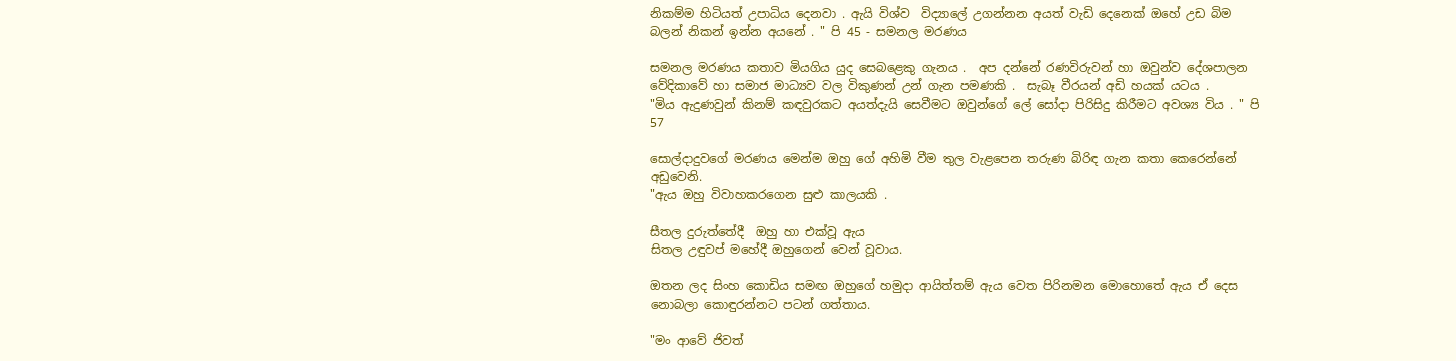නිකම්ම හිටියත් උපාධිය දෙනවා . ඇයි විශ්ව  විද්‍යාලේ උගන්නන අයත් වැඩි දෙනෙක් ඔහේ උඩ බිම බලන් නිකන් ඉන්න අයනේ . " පි 45 - සමනල මරණය

සමනල මරණය කතාව මියගිය යුද සෙබළෙකු ගැනය .  අප දන්නේ රණවිරුවන් හා ඔවුන්ව දේශපාලන වේදිකාවේ හා සමාජ මාධ්‍යව වල විකුණන් උන් ගැන පමණකි .  සැබෑ වීරයන් අඩි හයක් යටය .
"මිය ඇදුණවුන් කිනම් කඳවුරකට අයත්දැයි සෙවීමට ඔවුන්ගේ ලේ සෝදා පිරිසිදු කිරීමට අවශ්‍ය විය . " පි 57

සොල්දාදුවගේ මරණය මෙන්ම ඔහු ගේ අහිමි වීම තුල වැළපෙන තරුණ බිරිඳ ගැන කතා කෙරෙන්නේ අඩුවෙනි.
"ඇය ඔහු විවාහකරගෙන සුළු කාලයකි .

සීතල දුරුත්තේදී  ඔහු හා එක්වූ ඇය
සිතල උඳුවප් මහේදී ඔහුගෙන් වෙන් වූවාය.

ඔතන ලද සිංහ කොඩිය සමඟ ඔහුගේ හමුදා ආයිත්තම් ඇය වෙත පිරිනමන මොහොතේ ඇය ඒ දෙස නොබලා කොඳුරන්නට පටන් ගත්තාය.

"මං ආවේ ජිවත්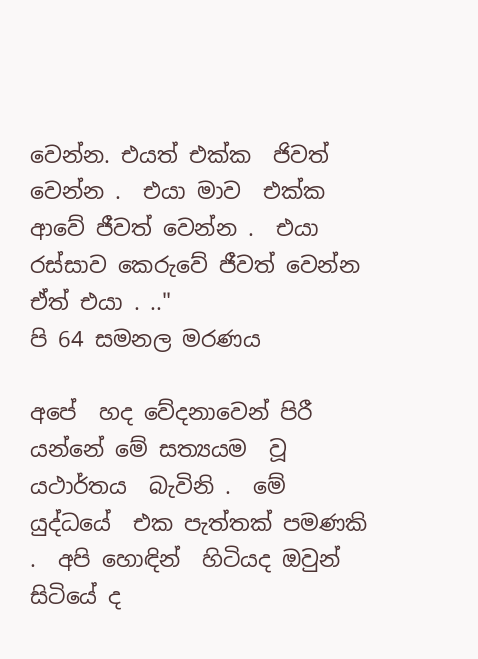වෙන්න. එයත් එක්ක  ජිවත් වෙන්න .  එයා මාව  එක්ක ආවේ ජීවත් වෙන්න .  එයා රස්සාව කෙරුවේ ජීවත් වෙන්න  ඒත් එයා . .."
පි 64 සමනල මරණය

අපේ  හද වේදනාවෙන් පිරී  යන්නේ මේ සත්‍යයම  වූ යථාර්තය  බැවිනි .  මේ යුද්ධයේ  එක පැත්තක් පමණකි .  අපි හොඳින්  හිටියද ඔවුන් සිටියේ ද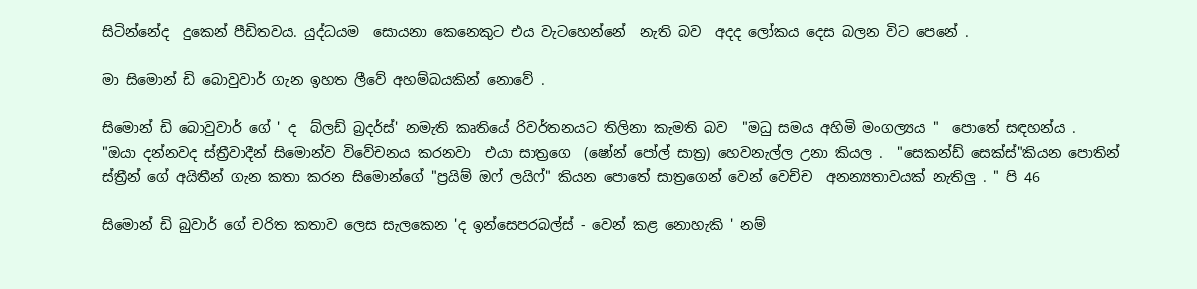සිටින්නේද  දුකෙන් පීඩිතවය. යුද්ධයම  සොයනා කෙනෙකුට එය වැටහෙන්නේ  නැති බව  අදද ලෝකය දෙස බලන විට පෙනේ .

මා සිමොන් ඩි බොවුවාර් ගැන ඉහත ලීවේ අහම්බයකින් නොවේ .

සිමොන් ඩි බොවුවාර් ගේ ' ද  බ්ලඩ් බ්‍රදර්ස්' නමැති කෘතියේ රිවර්තනයට තිලිනා කැමති බව  "මධු සමය අහිමි මංගල්‍යය "  පොතේ සඳහන්ය .
"ඔයා දන්නවද ස්ත්‍රීවාදීන් සිමොන්ව විවේචනය කරනවා  එයා සාත්‍රගෙ  (ෂෝන් පෝල් සාත්‍ර) හෙවනැල්ල උනා කියල .  "සෙකන්ඩ් සෙක්ස්"කියන පොතින් ස්ත්‍රීන් ගේ අයිතීන් ගැන කතා කරන සිමොන්ගේ "ප්‍රයිම් ඔෆ් ලයිෆ්" කියන පොතේ සාත්‍රගෙන් වෙන් වෙච්ච  අනන්‍යතාවයක් නැතිලු . " පි 46

සිමොන් ඩි බුවාර් ගේ චරිත කතාව ලෙස සැලකෙන 'ද ඉන්සෙපරබල්ස් - වෙන් කළ නොහැකි ' නම්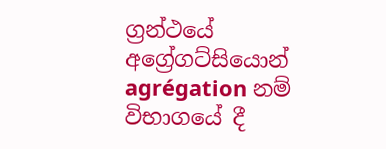ග්‍රන්ථයේ  අග්‍රේගට්සියොන් agrégation නම් විභාගයේ දී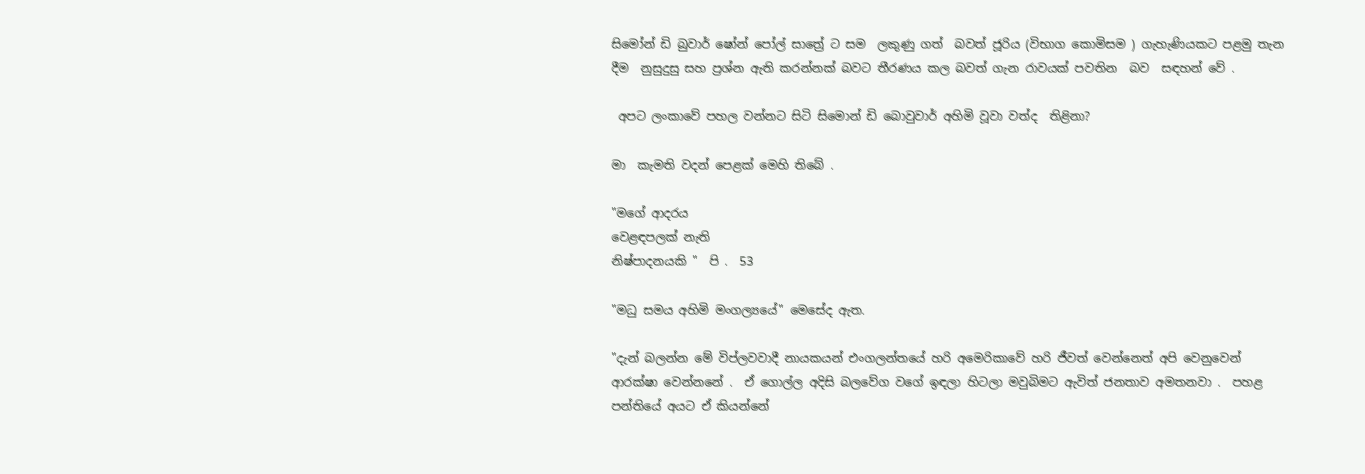සිමෝන් ඩි බුවාර් ෂෝන් පෝල් සාත්‍රේ ට සම  ලකුණු ගත්  බවත් ජූරිය (විභාග කොමිසම ) ගැහැණියකට පළමු තැන දීම  නුසුදුසු සහ ප්‍රශ්න ඇති කරන්නක් බවට තීරණය කල බවත් ගැන රාවයක් පවතින  බව  සඳහන් වේ .

 අපට ලංකාවේ පහල වන්නට සිටි සිමොන් ඩි බොවුවාර් අහිමි වූවා වත්ද  තිළිනා?

මා  කැමති වදන් පෙළක් මෙහි තිබේ .

"මගේ ආදරය
වෙළඳපලක් නැති
නිෂ්පාදනයකි "  පි .  53

"මධු සමය අහිමි මංගල්‍යයේ" මෙසේද ඇත.

"දැන් බලන්න මේ විප්ලවවාදී නායකයන් එංගලන්තයේ හරි අමෙරිකාවේ හරි ජීවත් වෙන්නෙත් අපි වෙනුවෙන් ආරක්ෂා වෙන්නනේ .  ඒ ගොල්ල අදිසි බලවේග වගේ ඉඳලා හිටලා මවුබිමට ඇවිත් ජනතාව අමතනවා .  පහළ පන්තියේ අයට ඒ කියන්නේ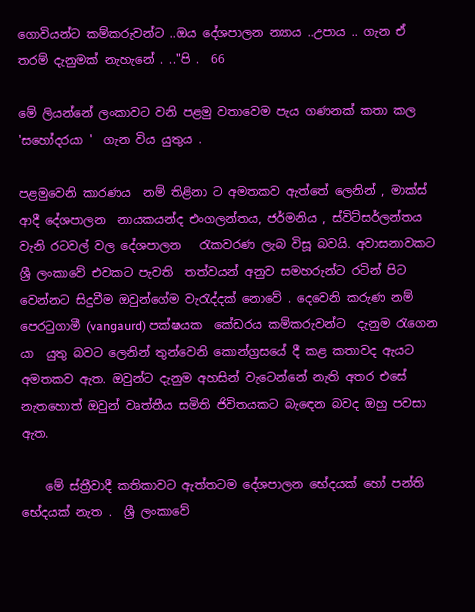ගොවියන්ට කම්කරුවන්ට ..ඔය දේශපාලන න්‍යාය ..උපාය .. ගැන ඒ තරම් දැනුමක් නැහැනේ . .."පි .  66

මේ ලියන්නේ ලංකාවට වනි පළමු වතාවෙම පැය ගණනක් කතා කල 'සහෝදරයා '  ගැන විය යුතුය .

පළමුවෙනි කාරණය  නම් තිළිනා ට අමතකව ඇත්තේ ලෙනින් , මාක්ස් ආදී දේශපාලන  නායකයන්ද එංගලන්තය, ජර්මනිය , ස්විට්සර්ලන්තය  වැනි රටවල් වල දේශපාලන   රැකවරණ ලැබ විසූ බවයි. අවාසනාවකට ශ්‍රී ලංකාවේ එවකට පැවති  තත්වයන් අනුව සමහරුන්ට රටින් පිට වෙන්නට සිදුවීම ඔවුන්ගේම වැරැද්දක් නොවේ . දෙවෙනි කරුණ නම් පෙරටුගාමී (vangaurd) පක්ෂයක  කේඩරය කම්කරුවන්ට  දැනුම රැගෙන යා  යුතු බවට ලෙනින් තුන්වෙනි කොන්ග්‍රසයේ දී කළ කතාවද ඇයට අමතකව ඇත. ඔවුන්ට දැනුම අහසින් වැටෙන්නේ නැති අතර එසේ නැතහොත් ඔවුන් වෘත්තීය සමිති ජිවිතයකට බැඳෙන බවද ඔහු පවසා ඇත.

    මේ ස්ත්‍රීවාදී කතිකාවට ඇත්තටම දේශපාලන භේදයක් හෝ පන්ති භේදයක් නැත .  ශ්‍රී ලංකාවේ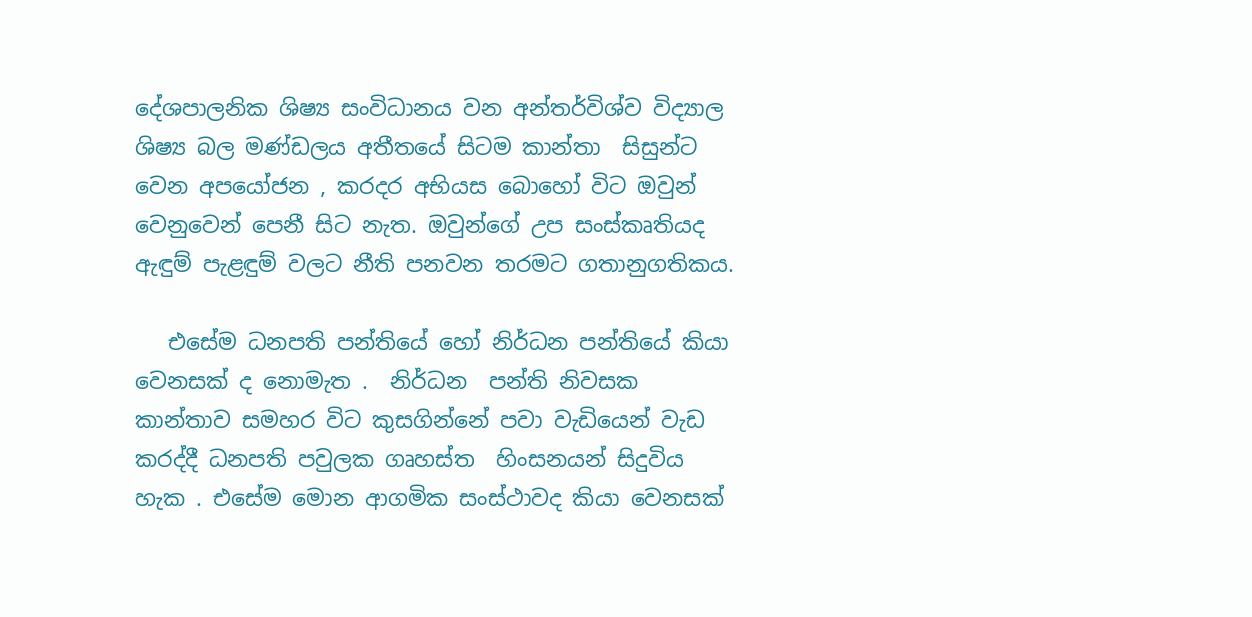දේශපාලනික ශිෂ්‍ය සංවිධානය වන අන්තර්විශ්ව විද්‍යාල ශිෂ්‍ය බල මණ්ඩලය අතීතයේ සිටම කාන්තා  සිසුන්ට වෙන අපයෝජන , කරදර අභියස බොහෝ විට ඔවුන් වෙනුවෙන් පෙනී සිට නැත. ඔවුන්ගේ උප සංස්කෘතියද ඇඳුම් පැළඳුම් වලට නීති පනවන තරමට ගතානුගතිකය.

   එසේම ධනපති පන්තියේ හෝ නිර්ධන පන්තියේ කියා වෙනසක් ද නොමැත .  නිර්ධන  පන්ති නිවසක කාන්තාව සමහර විට කුසගින්නේ පවා වැඩියෙන් වැඩ කරද්දී ධනපති පවුලක ගෘහස්ත  හිංසනයන් සිදුවිය හැක . එසේම මොන ආගමික සංස්ථාවද කියා වෙනසක්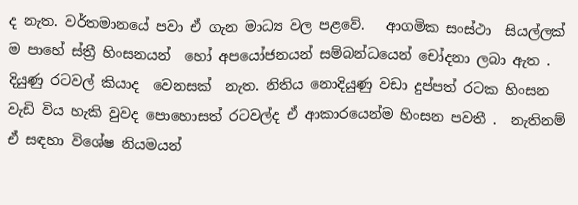ද නැත. වර්තමානයේ පවා ඒ ගැන මාධ්‍ය වල පළවේ.   ආගමික සංස්ථා  සියල්ලක් ම පාහේ ස්ත්‍රී හිංසනයන්  හෝ අපයෝජනයන් සම්බන්ධයෙන් චෝදනා ලබා ඇත .  දියුණු රටවල් කියාද  වෙනසක්  නැත. නිතිය නොදියුණු වඩා දුප්පත් රටක හිංසන වැඩි විය හැකි වුවද පොහොසත් රටවල්ද ඒ ආකාරයෙන්ම හිංසන පවතී .  නැතිනම්  ඒ සඳහා විශේෂ නියමයන්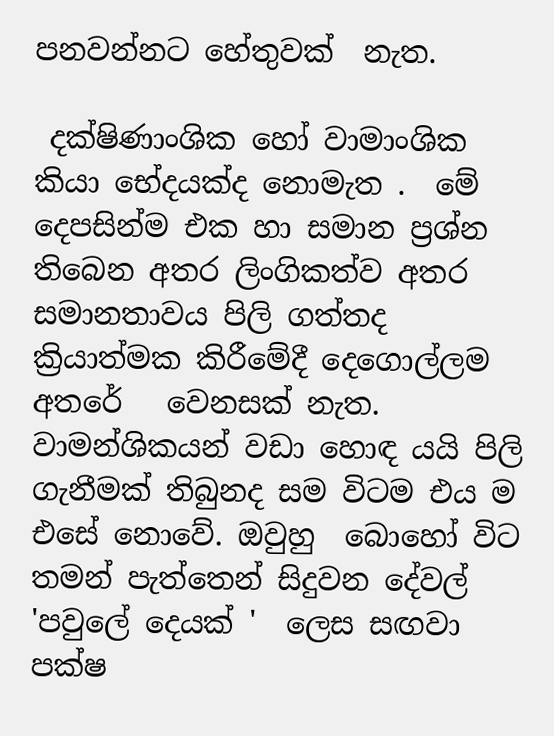පනවන්නට හේතුවක්  නැත.

 දක්ෂිණාංශික හෝ වාමාංශික කියා භේදයක්ද නොමැත .  මේ දෙපසින්ම එක හා සමාන ප්‍රශ්න තිබෙන අතර ලිංගිකත්ව අතර සමානතාවය පිලි ගත්තද ක්‍රියාත්මක කිරීමේදී දෙගොල්ලම අතරේ   වෙනසක් නැත. වාමන්ශිකයන් වඩා හොඳ යයි පිලි ගැනීමක් තිබුනද සම විටම එය ම එසේ නොවේ. ඔවුහු  බොහෝ විට තමන් පැත්තෙන් සිදුවන දේවල් 'පවුලේ දෙයක් '  ලෙස සඟවා පක්ෂ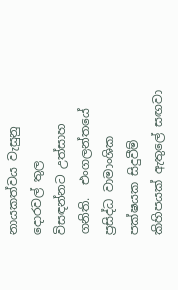නායකත්වය වැසුනු දොරවල් තුල  විසඳන්නට උත්සාහ ගනිති.  එංගලන්තයේ ප්‍රසිද්ධ වාමාංශික පක්ෂයක සිදුවීම් කිහිපයක් ඇතුලේ සඟවා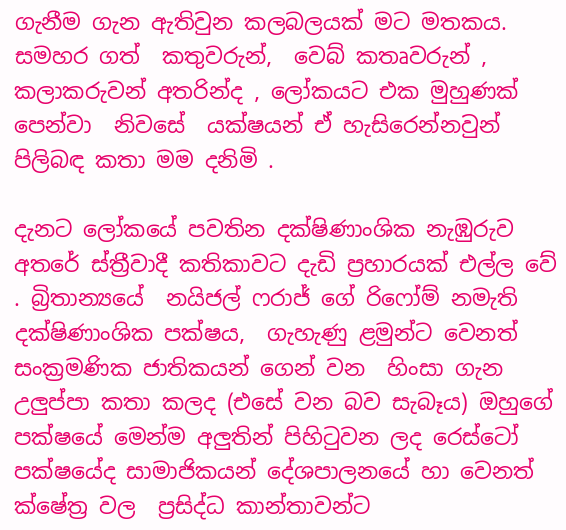ගැනීම ගැන ඇතිවුන කලබලයක් මට මතකය.  සමහර ගත්  කතුවරුන්,  වෙබ් කතෘවරුන් , කලාකරුවන් අතරින්ද , ලෝකයට එක මුහුණක් පෙන්වා  නිවසේ  යක්ෂයන් ඒ හැසිරෙන්නවුන් පිලිබඳ කතා මම දනිමි .

දැනට ලෝකයේ පවතින දක්ෂිණාංශික නැඹුරුව අතරේ ස්ත්‍රීවාදී කතිකාවට දැඩි ප්‍රහාරයක් එල්ල වේ . බ්‍රිතාන්‍යයේ  නයිජල් ෆරාජ් ගේ රිෆෝම් නමැති දක්ෂිණාංශික පක්ෂය,  ගැහැණු ළමුන්ට වෙනත්  සංක්‍රමණික ජාතිකයන් ගෙන් වන  හිංසා ගැන උලුප්පා කතා කලද (එසේ වන බව සැබෑය) ඔහුගේ පක්ෂයේ මෙන්ම අලුතින් පිහිටුවන ලද රෙස්ටෝ පක්ෂයේද සාමාජිකයන් දේශපාලනයේ හා වෙනත් ක්ෂේත්‍ර වල  ප්‍රසිද්ධ කාන්තාවන්ට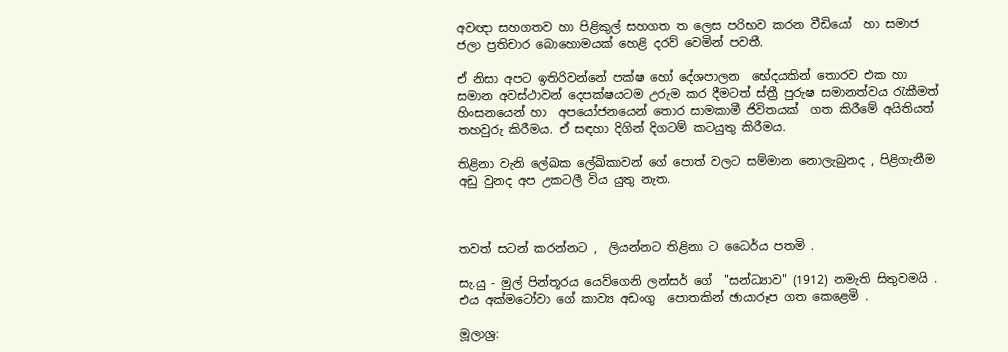අවඥා සහගතව හා පිළිකුල් සහගත ත ලෙස පරිභව කරන වීඩියෝ  හා සමාජ ජලා ප්‍රතිචාර බොහොමයක් හෙළි දරව් වෙමින් පවතී.

ඒ නිසා අපට ඉතිරිවන්නේ පක්ෂ හෝ දේශපාලන  භේදයකින් තොරව එක හා සමාන අවස්ථාවන් දෙපක්ෂයටම උරුම කර දීමටත් ස්ත්‍රී පුරුෂ සමානත්වය රැකීමත් හිංසනයෙන් හා  අපයෝජනයෙන් තොර සාමකාමී ජිවිතයක්  ගත කිරීමේ අයිතියත්  තහවුරු කිරීමය. ඒ සඳහා දිගින් දිගටම් කටයුතු කිරීමය.

තිළිනා වැනි ලේඛක ලේඛිකාවන් ගේ පොත් වලට සම්මාන නොලැබුනද , පිළිගැනීම අඩු වුනද අප උකටලී විය යුතු නැත.



තවත් සටන් කරන්නට ,  ලියන්නට තිළිනා ට ධෛර්ය පතමි .

සැ.යු - මුල් පින්තූරය යෙව්ගෙනි ලන්සර් ගේ  "සන්ධ්‍යාව" (1912) නමැති සිතුවමයි .  එය අක්මටෝවා ගේ කාව්‍ය අඩංගු  පොතකින් ඡායාරූප ගත කෙළෙමි .

මූලාශ්‍ර: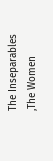The Inseparables ,The Women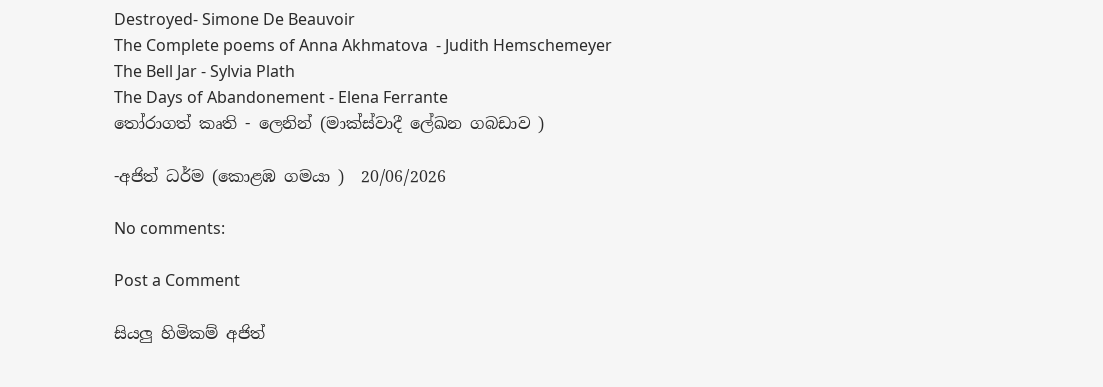Destroyed- Simone De Beauvoir
The Complete poems of Anna Akhmatova  - Judith Hemschemeyer
The Bell Jar - Sylvia Plath
The Days of Abandonement - Elena Ferrante
තෝරාගත් කෘති - ලෙනින් (මාක්ස්වාදී ලේඛන ගබඩාව )

-අජිත් ධර්ම (කොළඹ ගමයා )  20/06/2026

No comments:

Post a Comment

සියලු හිමිකම් අජිත්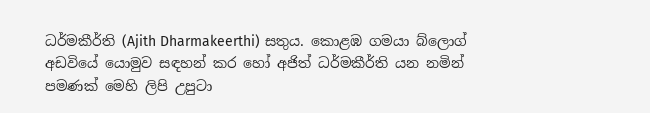ධර්මකීර්ති (Ajith Dharmakeerthi) සතුය. කොළඹ ගමයා බ්ලොග් අඩවියේ යොමුව සඳහන් කර හෝ අජිත් ධර්මකීර්ති යන නමින් පමණක් මෙහි ලිපි උපුටා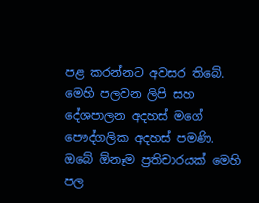පළ කරන්නට අවසර තිබේ.
මෙහි පලවන ලිපි සහ දේශපාලන අදහස් මගේ පෞද්ගලික අදහස් පමණි.
ඔබේ ඕනෑම ප්‍රතිචාරයක් මෙහි පල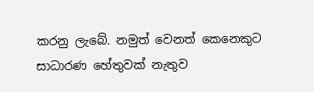කරනු ලැබේ. නමුත් වෙනත් කෙනෙකුට සාධාරණ හේතුවක් නැතුව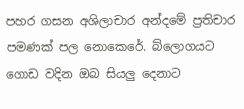පහර ගසන අශිලාචාර අන්දමේ ප්‍රතිචාර පමණක් පල නොකෙරේ. බ්ලොගයට ගොඩ වදින ඔබ සියලු දෙනාට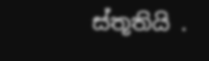ස්තූතියි .